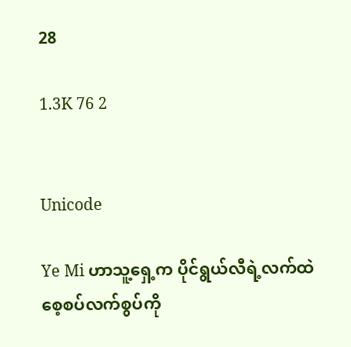28

1.3K 76 2


Unicode

Ye Mi ဟာသူ့ရှေ့က ပိုင်ရွယ်လီရဲ့လက်ထဲ
စေ့စပ်လက်စွပ်ကို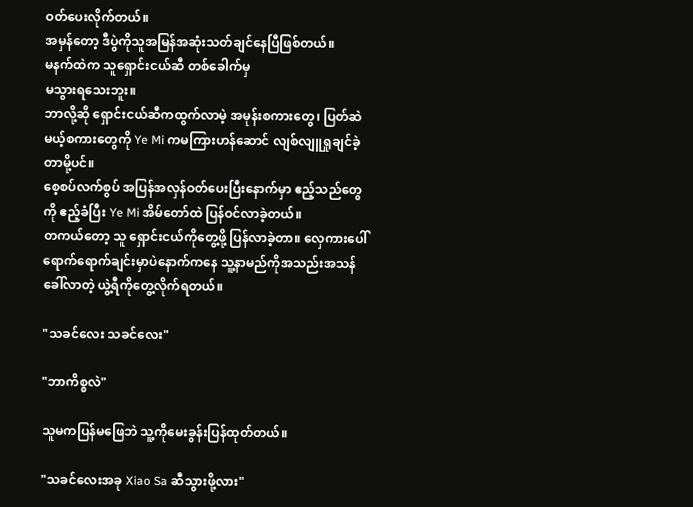ဝတ်ပေးလိုက်တယ်။
အမှန်တော့ ဒီပွဲကိုသူအမြန်အဆုံးသတ်ချင်နေပြီဖြစ်တယ်။
မနက်ထဲက သူရှောင်းငယ်ဆီ တစ်ခေါက်မှ
မသွားရသေးဘူး။
ဘာလို့ဆို ရှောင်းငယ်ဆီကထွက်လာမဲ့ အမုန်းစကားတွေ၊ ပြတ်ဆဲမယ့်စကားတွေကို Ye Mi ကမကြားဟန်ဆောင် လျစ်လျူရှုချင်ခဲ့တာမို့ပင်။
စေ့စပ်လက်စွပ် အပြန်အလှန်ဝတ်ပေးပြီးနောက်မှာ ဧည့်သည်တွေကို ဧည့်ခံပြီး Ye Mi အိမ်တော်ထဲ ပြန်ဝင်လာခဲ့တယ်။
တကယ်တော့ သူ ရှောင်းငယ်ကိုတွေ့ဖို့ ပြန်လာခဲ့တာ။ လှေကားပေါ်ရောက်ရောက်ချင်းမှာပဲနောက်ကနေ သူ့နာမည်ကိုအသည်းအသန်ခေါ်လာတဲ့ ယွဲ့ရီကိုတွေ့လိုက်ရတယ်။

"သခင်လေး သခင်လေး"

"ဘာကိစ္စလဲ"

သူမကပြန်မဖြေဘဲ သူ့ကိုမေးခွန်းပြန်ထုတ်တယ်။

"သခင်လေးအခု Xiao Sa ဆီသွားဖို့လား"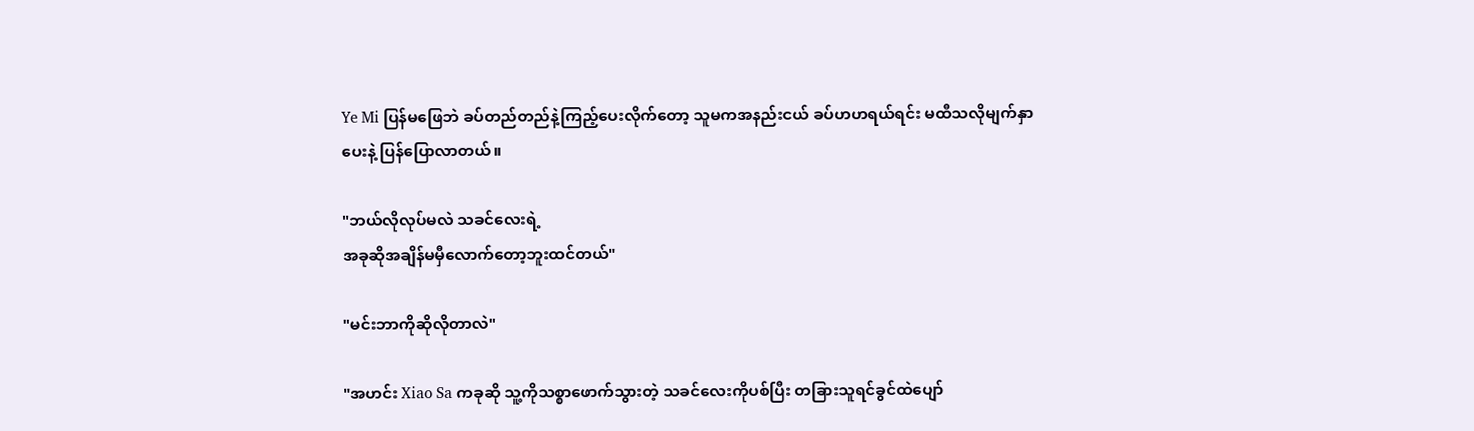Ye Mi ပြန်မဖြေဘဲ ခပ်တည်တည်နဲ့ကြည့်ပေးလိုက်တော့ သူမကအနည်းငယ် ခပ်ဟဟရယ်ရင်း မထီသလိုမျက်နှာပေးနဲ့ ပြန်ပြောလာတယ်။

"ဘယ်လိုလုပ်မလဲ သခင်လေးရဲ့
အခုဆိုအချိန်မမှီလောက်တော့ဘူးထင်တယ်"

"မင်းဘာကိုဆိုလိုတာလဲ"

"အဟင်း Xiao Sa ကခုဆို သူ့ကိုသစ္စာဖောက်သွားတဲ့ သခင်လေးကိုပစ်ပြီး တခြားသူရင်ခွင်ထဲပျော်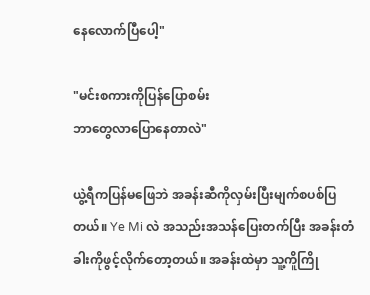နေလောက်ပြီပေါ့"

"မင်းစကားကိုပြန်ပြောစမ်း
ဘာတွေလာပြောနေတာလဲ"

ယွဲ့ရီကပြန်မဖြေဘဲ အခန်းဆီကိုလှမ်းပြီးမျက်စပစ်ပြတယ်။ Ye Mi လဲ အသည်းအသန်ပြေးတက်ပြီး အခန်းတံခါးကိုဖွင့်လိုက်တော့တယ်။ အခန်းထဲမှာ သူ့ကိူကြို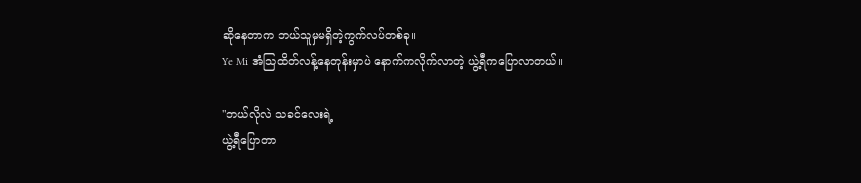ဆိုနေတာက ဘယ်သူမှမရှိတဲ့ကွက်လပ်တစ်ခု။
Ye Mi အံသြထိတ်လန့်နေတုန်းမှာပဲ နောက်ကလိုက်လာတဲ့ ယွဲ့ရီကပြောလာတယ်။

"ဘယ်လိုလဲ သခင်လေးရဲ့
ယွဲ့ရီပြောတာ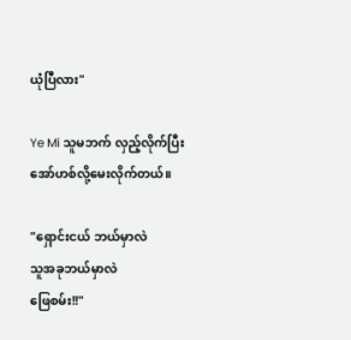ယုံပြီလား"

Ye Mi သူမဘက် လှည့်လိုက်ပြီးအော်ဟစ်လို့မေးလိုက်တယ်။

"ရှောင်းငယ် ဘယ်မှာလဲ
သူအခုဘယ်မှာလဲ
ဖြေစမ်း!!"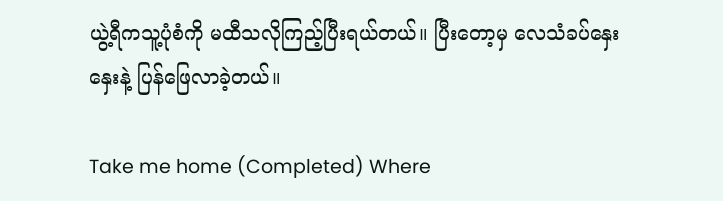ယွဲ့ရီကသူ့ပုံစံကို မထီသလိုကြည့်ပြီးရယ်တယ်။ ပြီးတော့မှ လေသံခပ်နှေးနှေးနဲ့ ပြန်ဖြေလာခဲ့တယ်။

Take me home (Completed) Where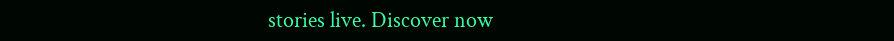stories live. Discover now